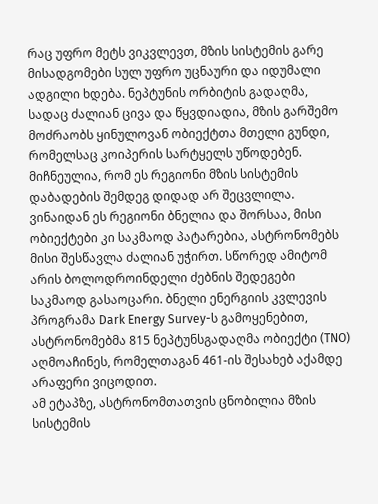რაც უფრო მეტს ვიკვლევთ, მზის სისტემის გარე მისადგომები სულ უფრო უცნაური და იდუმალი ადგილი ხდება. ნეპტუნის ორბიტის გადაღმა, სადაც ძალიან ცივა და წყვდიადია, მზის გარშემო მოძრაობს ყინულოვან ობიექტთა მთელი გუნდი, რომელსაც კოიპერის სარტყელს უწოდებენ. მიჩნეულია, რომ ეს რეგიონი მზის სისტემის დაბადების შემდეგ დიდად არ შეცვლილა.
ვინაიდან ეს რეგიონი ბნელია და შორსაა, მისი ობიექტები კი საკმაოდ პატარებია, ასტრონომებს მისი შესწავლა ძალიან უჭირთ. სწორედ ამიტომ არის ბოლოდროინდელი ძებნის შედეგები საკმაოდ გასაოცარი. ბნელი ენერგიის კვლევის პროგრამა Dark Energy Survey-ს გამოყენებით, ასტრონომებმა 815 ნეპტუნსგადაღმა ობიექტი (TNO) აღმოაჩინეს, რომელთაგან 461-ის შესახებ აქამდე არაფერი ვიცოდით.
ამ ეტაპზე, ასტრონომთათვის ცნობილია მზის სისტემის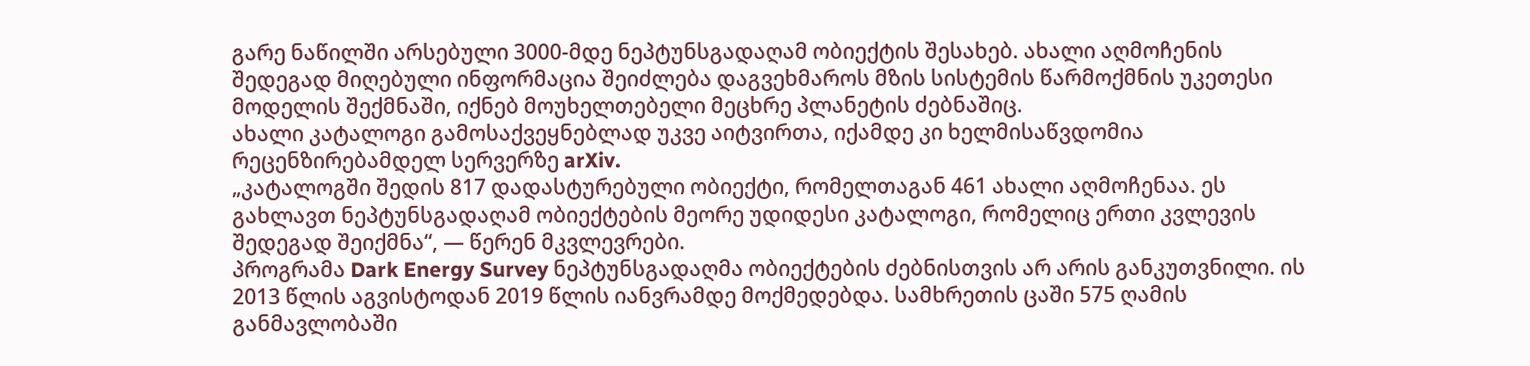გარე ნაწილში არსებული 3000-მდე ნეპტუნსგადაღამ ობიექტის შესახებ. ახალი აღმოჩენის შედეგად მიღებული ინფორმაცია შეიძლება დაგვეხმაროს მზის სისტემის წარმოქმნის უკეთესი მოდელის შექმნაში, იქნებ მოუხელთებელი მეცხრე პლანეტის ძებნაშიც.
ახალი კატალოგი გამოსაქვეყნებლად უკვე აიტვირთა, იქამდე კი ხელმისაწვდომია რეცენზირებამდელ სერვერზე arXiv.
„კატალოგში შედის 817 დადასტურებული ობიექტი, რომელთაგან 461 ახალი აღმოჩენაა. ეს გახლავთ ნეპტუნსგადაღამ ობიექტების მეორე უდიდესი კატალოგი, რომელიც ერთი კვლევის შედეგად შეიქმნა“, — წერენ მკვლევრები.
პროგრამა Dark Energy Survey ნეპტუნსგადაღმა ობიექტების ძებნისთვის არ არის განკუთვნილი. ის 2013 წლის აგვისტოდან 2019 წლის იანვრამდე მოქმედებდა. სამხრეთის ცაში 575 ღამის განმავლობაში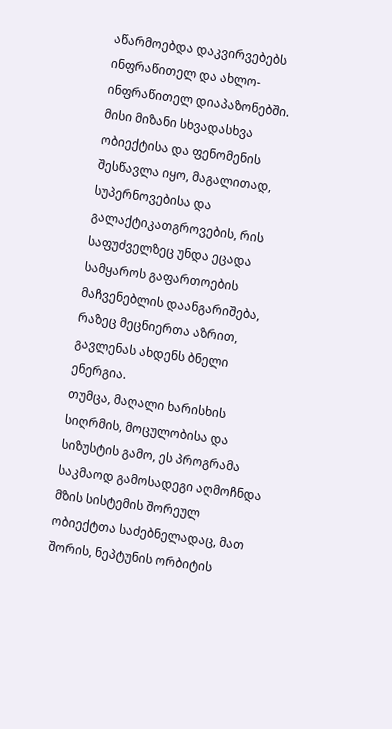აწარმოებდა დაკვირვებებს ინფრაწითელ და ახლო-ინფრაწითელ დიაპაზონებში. მისი მიზანი სხვადასხვა ობიექტისა და ფენომენის შესწავლა იყო, მაგალითად, სუპერნოვებისა და გალაქტიკათგროვების, რის საფუძველზეც უნდა ეცადა სამყაროს გაფართოების მაჩვენებლის დაანგარიშება, რაზეც მეცნიერთა აზრით, გავლენას ახდენს ბნელი ენერგია.
თუმცა, მაღალი ხარისხის სიღრმის, მოცულობისა და სიზუსტის გამო, ეს პროგრამა საკმაოდ გამოსადეგი აღმოჩნდა მზის სისტემის შორეულ ობიექტთა საძებნელადაც, მათ შორის, ნეპტუნის ორბიტის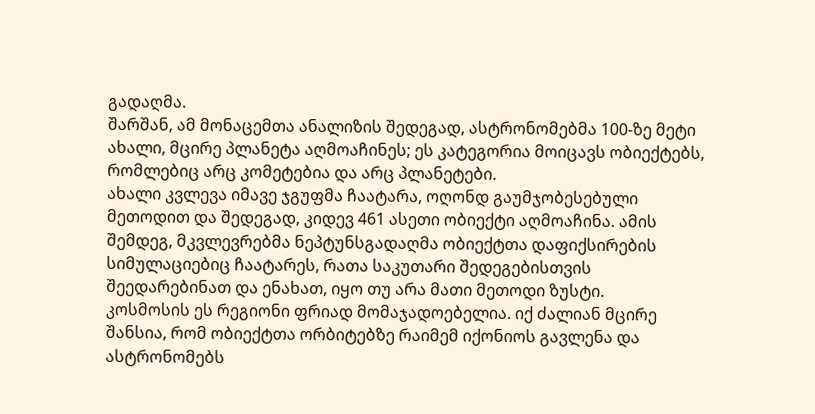გადაღმა.
შარშან, ამ მონაცემთა ანალიზის შედეგად, ასტრონომებმა 100-ზე მეტი ახალი, მცირე პლანეტა აღმოაჩინეს; ეს კატეგორია მოიცავს ობიექტებს, რომლებიც არც კომეტებია და არც პლანეტები.
ახალი კვლევა იმავე ჯგუფმა ჩაატარა, ოღონდ გაუმჯობესებული მეთოდით და შედეგად, კიდევ 461 ასეთი ობიექტი აღმოაჩინა. ამის შემდეგ, მკვლევრებმა ნეპტუნსგადაღმა ობიექტთა დაფიქსირების სიმულაციებიც ჩაატარეს, რათა საკუთარი შედეგებისთვის შეედარებინათ და ენახათ, იყო თუ არა მათი მეთოდი ზუსტი.
კოსმოსის ეს რეგიონი ფრიად მომაჯადოებელია. იქ ძალიან მცირე შანსია, რომ ობიექტთა ორბიტებზე რაიმემ იქონიოს გავლენა და ასტრონომებს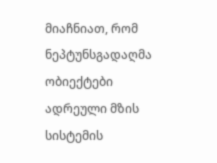მიაჩნიათ, რომ ნეპტუნსგადაღმა ობიექტები ადრეული მზის სისტემის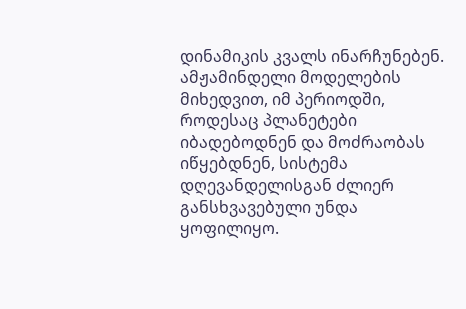დინამიკის კვალს ინარჩუნებენ. ამჟამინდელი მოდელების მიხედვით, იმ პერიოდში, როდესაც პლანეტები იბადებოდნენ და მოძრაობას იწყებდნენ, სისტემა დღევანდელისგან ძლიერ განსხვავებული უნდა ყოფილიყო.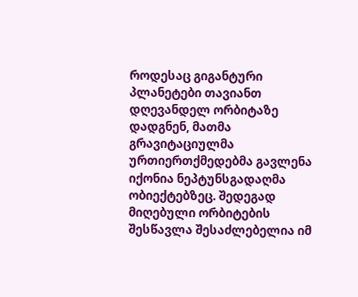როდესაც გიგანტური პლანეტები თავიანთ დღევანდელ ორბიტაზე დადგნენ, მათმა გრავიტაციულმა ურთიერთქმედებმა გავლენა იქონია ნეპტუნსგადაღმა ობიექტებზეც. შედეგად მიღებული ორბიტების შესწავლა შესაძლებელია იმ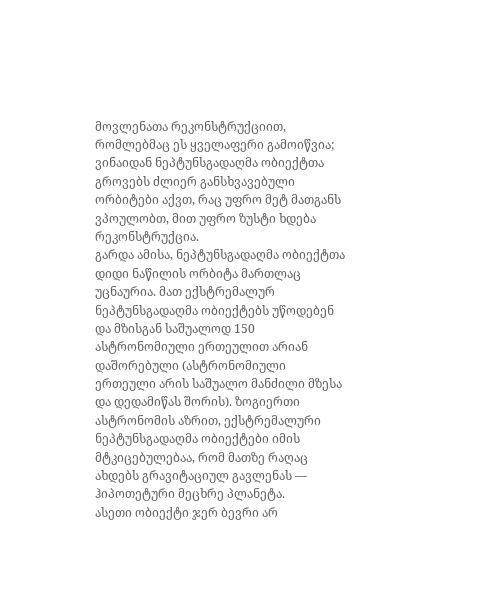მოვლენათა რეკონსტრუქციით, რომლებმაც ეს ყველაფერი გამოიწვია; ვინაიდან ნეპტუნსგადაღმა ობიექტთა გროვებს ძლიერ განსხვავებული ორბიტები აქვთ, რაც უფრო მეტ მათგანს ვპოულობთ, მით უფრო ზუსტი ხდება რეკონსტრუქცია.
გარდა ამისა, ნეპტუნსგადაღმა ობიექტთა დიდი ნაწილის ორბიტა მართლაც უცნაურია. მათ ექსტრემალურ ნეპტუნსგადაღმა ობიექტებს უწოდებენ და მზისგან საშუალოდ 150 ასტრონომიული ერთეულით არიან დაშორებული (ასტრონომიული ერთეული არის საშუალო მანძილი მზესა და დედამიწას შორის). ზოგიერთი ასტრონომის აზრით, ექსტრემალური ნეპტუნსგადაღმა ობიექტები იმის მტკიცებულებაა, რომ მათზე რაღაც ახდებს გრავიტაციულ გავლენას — ჰიპოთეტური მეცხრე პლანეტა.
ასეთი ობიექტი ჯერ ბევრი არ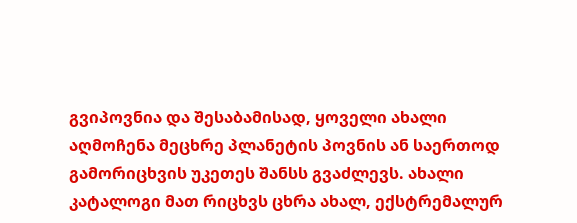გვიპოვნია და შესაბამისად, ყოველი ახალი აღმოჩენა მეცხრე პლანეტის პოვნის ან საერთოდ გამორიცხვის უკეთეს შანსს გვაძლევს. ახალი კატალოგი მათ რიცხვს ცხრა ახალ, ექსტრემალურ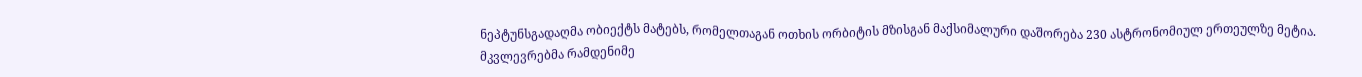ნეპტუნსგადაღმა ობიექტს მატებს, რომელთაგან ოთხის ორბიტის მზისგან მაქსიმალური დაშორება 230 ასტრონომიულ ერთეულზე მეტია.
მკვლევრებმა რამდენიმე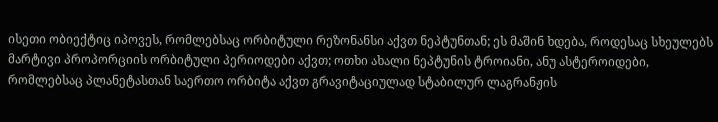ისეთი ობიექტიც იპოვეს, რომლებსაც ორბიტული რეზონანსი აქვთ ნეპტუნთან; ეს მაშინ ხდება, როდესაც სხეულებს მარტივი პროპორციის ორბიტული პერიოდები აქვთ; ოთხი ახალი ნეპტუნის ტროიანი, ანუ ასტეროიდები, რომლებსაც პლანეტასთან საერთო ორბიტა აქვთ გრავიტაციულად სტაბილურ ლაგრანჟის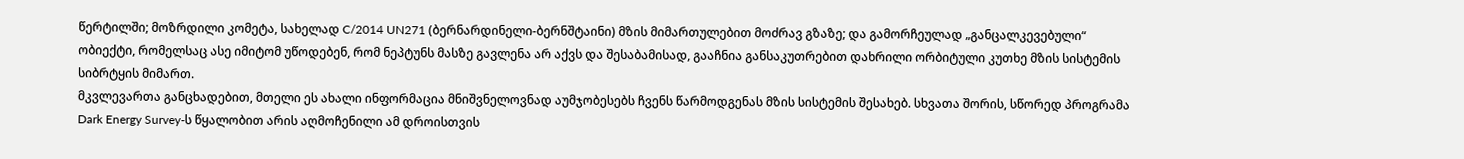წერტილში; მოზრდილი კომეტა, სახელად C/2014 UN271 (ბერნარდინელი-ბერნშტაინი) მზის მიმართულებით მოძრავ გზაზე; და გამორჩეულად „განცალკევებული“ ობიექტი, რომელსაც ასე იმიტომ უწოდებენ, რომ ნეპტუნს მასზე გავლენა არ აქვს და შესაბამისად, გააჩნია განსაკუთრებით დახრილი ორბიტული კუთხე მზის სისტემის სიბრტყის მიმართ.
მკვლევართა განცხადებით, მთელი ეს ახალი ინფორმაცია მნიშვნელოვნად აუმჯობესებს ჩვენს წარმოდგენას მზის სისტემის შესახებ. სხვათა შორის, სწორედ პროგრამა Dark Energy Survey-ს წყალობით არის აღმოჩენილი ამ დროისთვის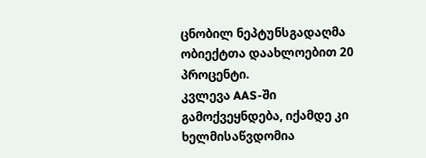ცნობილ ნეპტუნსგადაღმა ობიექტთა დაახლოებით 20 პროცენტი.
კვლევა AAS-ში გამოქვეყნდება, იქამდე კი ხელმისაწვდომია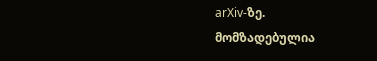arXiv-ზე.
მომზადებულია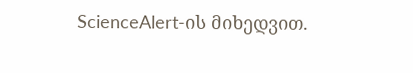ScienceAlert-ის მიხედვით.